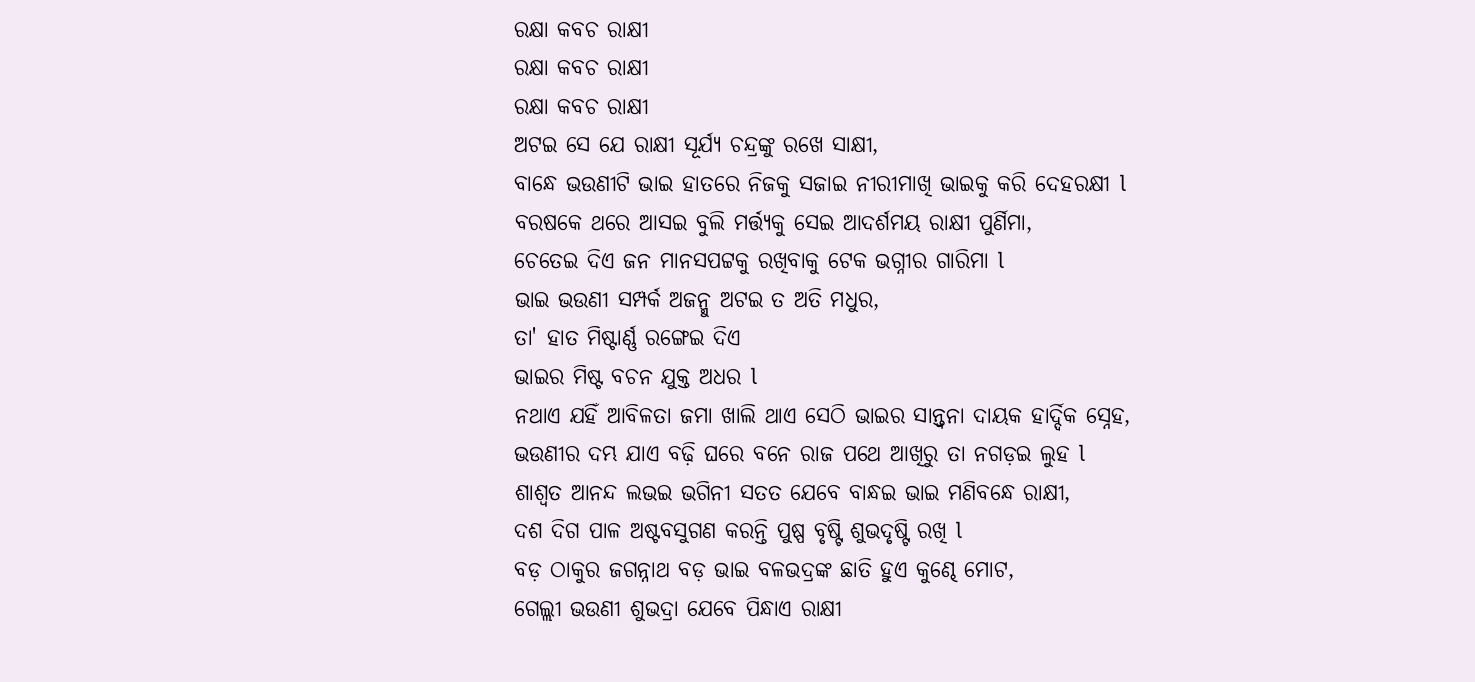ରକ୍ଷା କବଚ ରାକ୍ଷୀ
ରକ୍ଷା କବଚ ରାକ୍ଷୀ
ରକ୍ଷା କବଚ ରାକ୍ଷୀ
ଅଟଇ ସେ ଯେ ରାକ୍ଷୀ ସୂର୍ଯ୍ୟ ଚନ୍ଦ୍ରଙ୍କୁ ରଖେ ସାକ୍ଷୀ,
ବାନ୍ଧେ ଭଉଣୀଟି ଭାଇ ହାତରେ ନିଜକୁ ସଜାଇ ନୀରୀମାଖି ଭାଇକୁ କରି ଦେହରକ୍ଷୀ l
ବରଷକେ ଥରେ ଆସଇ ବୁଲି ମର୍ତ୍ତ୍ୟକୁ ସେଇ ଆଦର୍ଶମୟ ରାକ୍ଷୀ ପୁର୍ଣିମା,
ଚେତେଇ ଦିଏ ଜନ ମାନସପଟ୍ଟକୁ ରଖିବାକୁ ଟେକ ଭଗ୍ନୀର ଗାରିମା l
ଭାଇ ଭଉଣୀ ସମ୍ପର୍କ ଅଜନ୍ମୁ ଅଟଇ ତ ଅତି ମଧୁର,
ତା' ହାତ ମିଷ୍ଟାର୍ଣ୍ଣ ରଙ୍ଗେଇ ଦିଏ
ଭାଇର ମିଷ୍ଟ ବଚନ ଯୁକ୍ତ ଅଧର l
ନଥାଏ ଯହିଁ ଆବିଳତା ଜମା ଖାଲି ଥାଏ ସେଠି ଭାଇର ସାନ୍ତ୍ୱନା ଦାୟକ ହାର୍ଦ୍ଦିକ ସ୍ନେହ,
ଭଉଣୀର ଦମ୍ଭ ଯାଏ ବଢ଼ି ଘରେ ବନେ ରାଜ ପଥେ ଆଖିରୁ ତା ନଗଡ଼ଇ ଲୁହ l
ଶାଶ୍ୱତ ଆନନ୍ଦ ଲଭଇ ଭଗିନୀ ସତତ ଯେବେ ବାନ୍ଧଇ ଭାଇ ମଣିବନ୍ଧେ ରାକ୍ଷୀ,
ଦଶ ଦିଗ ପାଳ ଅଷ୍ଟବସୁଗଣ କରନ୍ତି ପୁଷ୍ପ ବୃଷ୍ଟି ଶୁଭଦୃଷ୍ଟି ରଖି l
ବଡ଼ ଠାକୁର ଜଗନ୍ନାଥ ବଡ଼ ଭାଇ ବଳଭଦ୍ରଙ୍କ ଛାତି ହୁଏ କୁଣ୍ଢେ ମୋଟ,
ଗେଲ୍ଲୀ ଭଉଣୀ ଶୁଭଦ୍ରା ଯେବେ ପିନ୍ଧାଏ ରାକ୍ଷୀ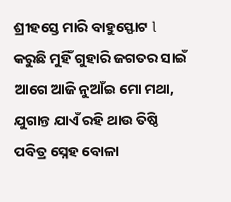ଶ୍ରୀହସ୍ତେ ମାରି ବାହୁସ୍ଫୋଟ l
କରୁଛି ମୁହିଁ ଗୁହାରି ଜଗତର ସାଇଁ ଆଗେ ଆଜି ନୁଆଁଇ ମୋ ମଥା,
ଯୁଗାନ୍ତ ଯାଏଁ ରହି ଥାଉ ତିଷ୍ଠି ପବିତ୍ର ସ୍ନେହ ବୋଳା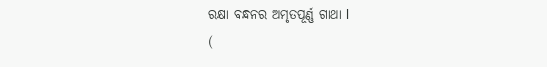ରକ୍ଷା ବନ୍ଧନର ଅମୃତପୂର୍ଣ୍ଣ ଗାଥା l
(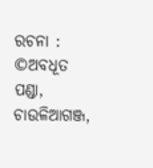ରଚନା : ©ଅବଧୂତ ପଣ୍ଡା, ଚାଉଳିଆଗଞ୍ଜ,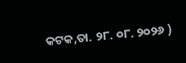କଟକ,ତା. ୨୮. ୦୮. ୨୦୨୬ )